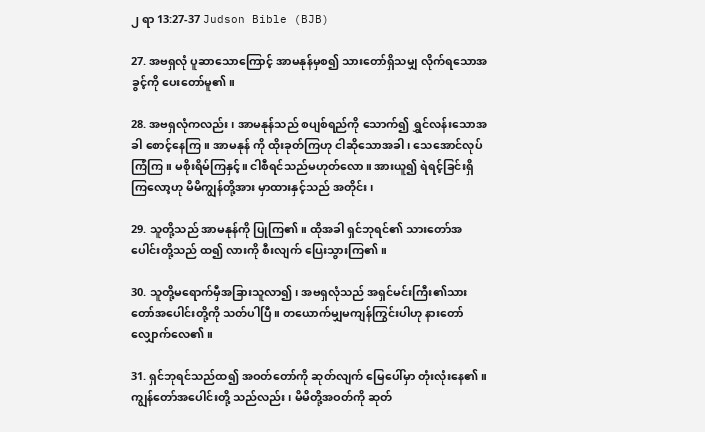၂ ရာ 13:27-37 Judson Bible (BJB)

27. အဗရှလုံ ပူဆာသောကြောင့် အာမနုန်မှစ၍ သားတော်ရှိသမျှ လိုက်ရသောအခွင့်ကို ပေးတော်မူ၏။

28. အဗရှလုံကလည်း၊ အာမနုန်သည် စပျစ်ရည်ကို သောက်၍ ရွှင်လန်းသောအခါ စောင့်နေကြ။ အာမနုန် ကို ထိုးခုတ်ကြဟု ငါဆိုသောအခါ၊ သေအောင်လုပ်ကြံကြ။ မစိုးရိမ်ကြနှင့်။ ငါစီရင်သည်မဟုတ်လော။ အားယူ၍ ရဲရင့်ခြင်းရှိကြလော့ဟု မိမိကျွန်တို့အား မှာထားနှင့်သည် အတိုင်း၊

29. သူတို့သည် အာမနုန်ကို ပြုကြ၏။ ထိုအခါ ရှင်ဘုရင်၏ သားတော်အပေါင်းတို့သည် ထ၍ လားကို စီးလျက် ပြေးသွားကြ၏။

30. သူတို့မရောက်မှီအခြားသူလာ၍၊ အဗရှလုံသည် အရှင်မင်းကြီး၏သားတော်အပေါင်းတို့ကို သတ်ပါပြီ။ တယောက်မျှမကျန်ကြွင်းပါဟု နားတော်လျှောက်လေ၏။

31. ရှင်ဘုရင်သည်ထ၍ အဝတ်တော်ကို ဆုတ်လျက် မြေပေါ်မှာ တုံးလုံးနေ၏။ ကျွန်တော်အပေါင်းတို့ သည်လည်း၊ မိမိတို့အဝတ်ကို ဆုတ်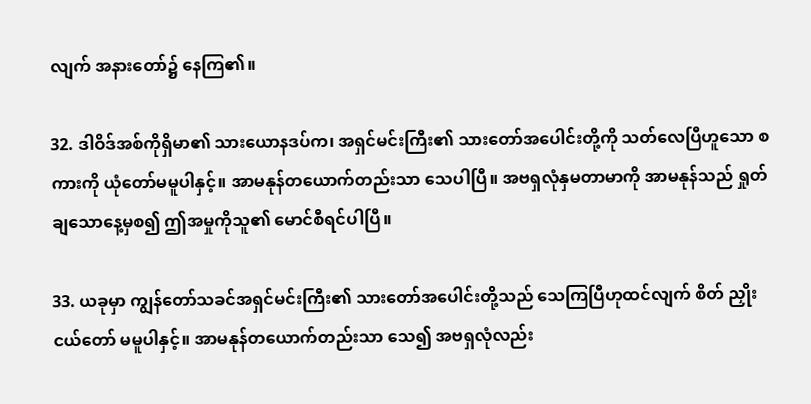လျက် အနားတော်၌ နေကြ၏။

32. ဒါဝိဒ်အစ်ကိုရှိမာ၏ သားယောနဒပ်က၊ အရှင်မင်းကြီး၏ သားတော်အပေါင်းတို့ကို သတ်လေပြီဟူသော စကားကို ယုံတော်မမူပါနှင့်။ အာမနုန်တယောက်တည်းသာ သေပါပြီ။ အဗရှလုံနှမတာမာကို အာမနုန်သည် ရှုတ်ချသောနေ့မှစ၍ ဤအမှုကိုသူ၏ မောင်စီရင်ပါပြီ။

33. ယခုမှာ ကျွန်တော်သခင်အရှင်မင်းကြီး၏ သားတော်အပေါင်းတို့သည် သေကြပြီဟုထင်လျက် စိတ် ညှိုးငယ်တော် မမူပါနှင့်။ အာမနုန်တယောက်တည်းသာ သေ၍ အဗရှလုံလည်း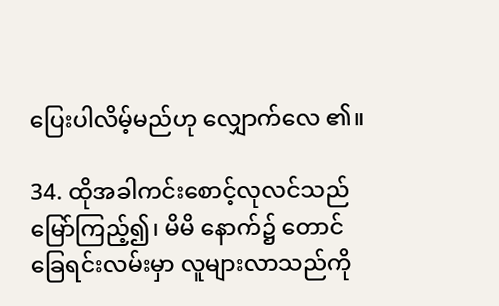ပြေးပါလိမ့်မည်ဟု လျှောက်လေ ၏။

34. ထိုအခါကင်းစောင့်လုလင်သည် မြော်ကြည့်၍၊ မိမိ နောက်၌ တောင်ခြေရင်းလမ်းမှာ လူများလာသည်ကို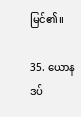မြင်၏။

35. ယောနဒပ်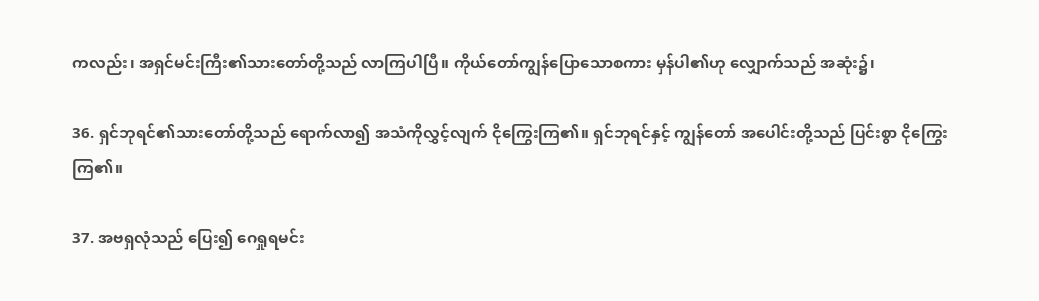ကလည်း၊ အရှင်မင်းကြီး၏သားတော်တို့သည် လာကြပါပြီ။ ကိုယ်တော်ကျွန်ပြောသောစကား မှန်ပါ၏ဟု လျှောက်သည် အဆုံး၌၊

36. ရှင်ဘုရင်၏သားတော်တို့သည် ရောက်လာ၍ အသံကိုလွှင့်လျက် ငိုကြွေးကြ၏။ ရှင်ဘုရင်နှင့် ကျွန်တော် အပေါင်းတို့သည် ပြင်းစွာ ငိုကြွေးကြ၏။

37. အဗရှလုံသည် ပြေး၍ ဂေရှုရမင်း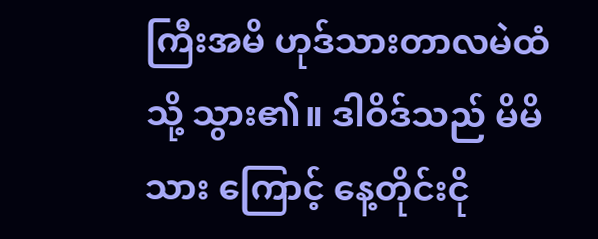ကြီးအမိ ဟုဒ်သားတာလမဲထံသို့ သွား၏။ ဒါဝိဒ်သည် မိမိသား ကြောင့် နေ့တိုင်းငို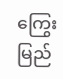ကြွေးမြည်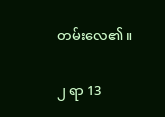တမ်းလေ၏။

၂ ရာ 13